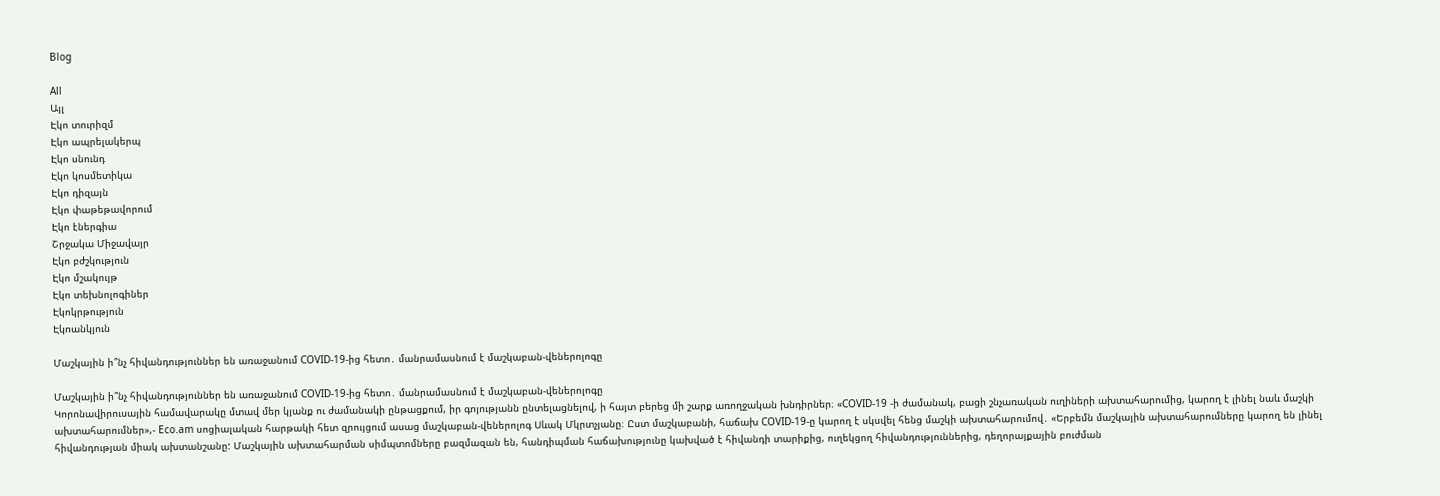Blog

All
Այլ
Էկո տուրիզմ
Էկո ապրելակերպ
Էկո սնունդ
Էկո կոսմետիկա
Էկո դիզայն
Էկո փաթեթավորում
Էկո էներգիա
Շրջակա Միջավայր
Էկո բժշկություն
Էկո մշակույթ
Էկո տեխնոլոգիներ
Էկոկրթություն
Էկոանկյուն

Մաշկային ի՞նչ հիվանդություններ են առաջանում COVID-19-ից հետո․ մանրամասնում է մաշկաբան-վեներոլոգը

Մաշկային ի՞նչ հիվանդություններ են առաջանում COVID-19-ից հետո․ մանրամասնում է մաշկաբան-վեներոլոգը
Կորոնավիրուսային համավարակը մտավ մեր կյանք ու ժամանակի ընթացքում, իր գոյությանն ընտելացնելով, ի հայտ բերեց մի շարք առողջական խնդիրներ։ «COVID-19 -ի ժամանակ, բացի շնչառական ուղիների ախտահարումից, կարող է լինել նաև մաշկի ախտահարումներ»,- Eco.am սոցիալական հարթակի հետ զրույցում ասաց մաշկաբան-վեներոլոգ Սևակ Մկրտչյանը։ Ըստ մաշկաբանի, հաճախ COVID-19-ը կարող է սկսվել հենց մաշկի ախտահարումով․ «Երբեմն մաշկային ախտահարումները կարող են լինել հիվանդության միակ ախտանշանը: Մաշկային ախտահարման սիմպտոմները բազմազան են, հանդիպման հաճախությունը կախված է հիվանդի տարիքից, ուղեկցող հիվանդություններից, դեղորայքային բուժման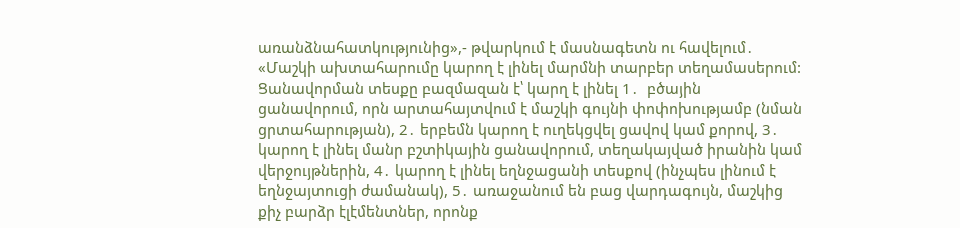առանձնահատկությունից»,- թվարկում է մասնագետն ու հավելում․ «Մաշկի ախտահարումը կարող է լինել մարմնի տարբեր տեղամասերում: Ցանավորման տեսքը բազմազան է՝ կարղ է լինել 1․  բծային ցանավորում, որն արտահայտվում է մաշկի գույնի փոփոխությամբ (նման ցրտահարության), 2․ երբեմն կարող է ուղեկցվել ցավով կամ քորով, 3․ կարող է լինել մանր բշտիկային ցանավորում, տեղակայված իրանին կամ վերջույթներին, 4․ կարող է լինել եղնջացանի տեսքով (ինչպես լինում է եղնջայտուցի ժամանակ), 5․ առաջանում են բաց վարդագույն, մաշկից քիչ բարձր էլէմենտներ, որոնք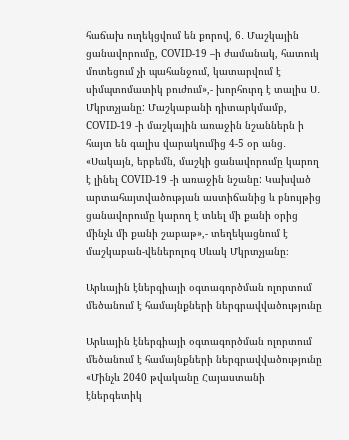հաճախ ուղեկցվում են քորով, 6․ Մաշկային ցանավորումը, COVID-19 –ի ժամանակ, հատուկ մոտեցում չի պահանջում, կատարվում է սիմպտոմատիկ բուժում»,- խորհուրդ է տալիս Ս․ Մկրտչյանը: Մաշկաբանի դիտարկմամբ, COVID-19 -ի մաշկային առաջին նշաններն ի հայտ են գալիս վարակումից 4-5 օր անց․ «Սակայն, երբեմն, մաշկի ցանավորումը կարող է լինել COVID-19 -ի առաջին նշանը: Կախված արտահայտվածության աստիճանից և բնույթից ցանավորումը կարող է տևել մի քանի օրից մինչև մի քանի շաբաթ»,- տեղեկացնում է մաշկաբան-վեներոլոգ Սևակ Մկրտչյանը։

Արևային էներգիայի օգտագործման ոլորտում մեծանում է համայնքների ներգրավվածությունը

Արևային էներգիայի օգտագործման ոլորտում մեծանում է համայնքների ներգրավվածությունը
«Մինչև 2040 թվականը Հայաստանի էներգետիկ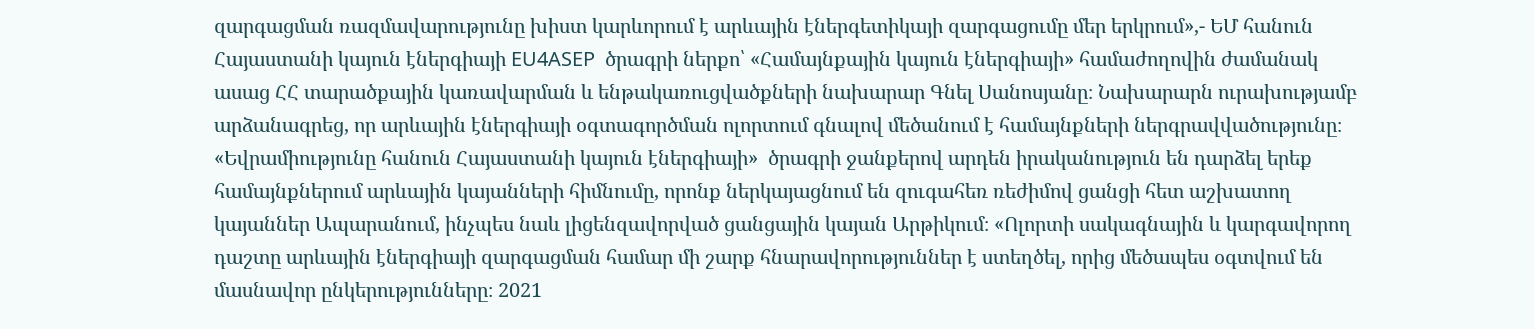զարգացման ռազմավարությունը խիստ կարևորում է արևային էներգետիկայի զարգացումը մեր երկրում»,- ԵՄ հանուն Հայաստանի կայուն էներգիայի EU4ASEP  ծրագրի ներքո՝ «Համայնքային կայուն էներգիայի» համաժողովին ժամանակ ասաց ՀՀ տարածքային կառավարման և ենթակառուցվածքների նախարար Գնել Սանոսյանը։ Նախարարն ուրախությամբ արձանագրեց, որ արևային էներգիայի օգտագործման ոլորտում գնալով մեծանում է համայնքների ներգրավվածությունը։ «Եվրամիությունը հանուն Հայաստանի կայուն էներգիայի»  ծրագրի ջանքերով արդեն իրականություն են դարձել երեք համայնքներում արևային կայանների հիմնումը, որոնք ներկայացնում են զուգահեռ ռեժիմով ցանցի հետ աշխատող կայաններ Ապարանում, ինչպես նաև լիցենզավորված ցանցային կայան Արթիկում։ «Ոլորտի սակագնային և կարգավորող դաշտը արևային էներգիայի զարգացման համար մի շարք հնարավորություններ է ստեղծել, որից մեծապես օգտվում են մասնավոր ընկերությունները։ 2021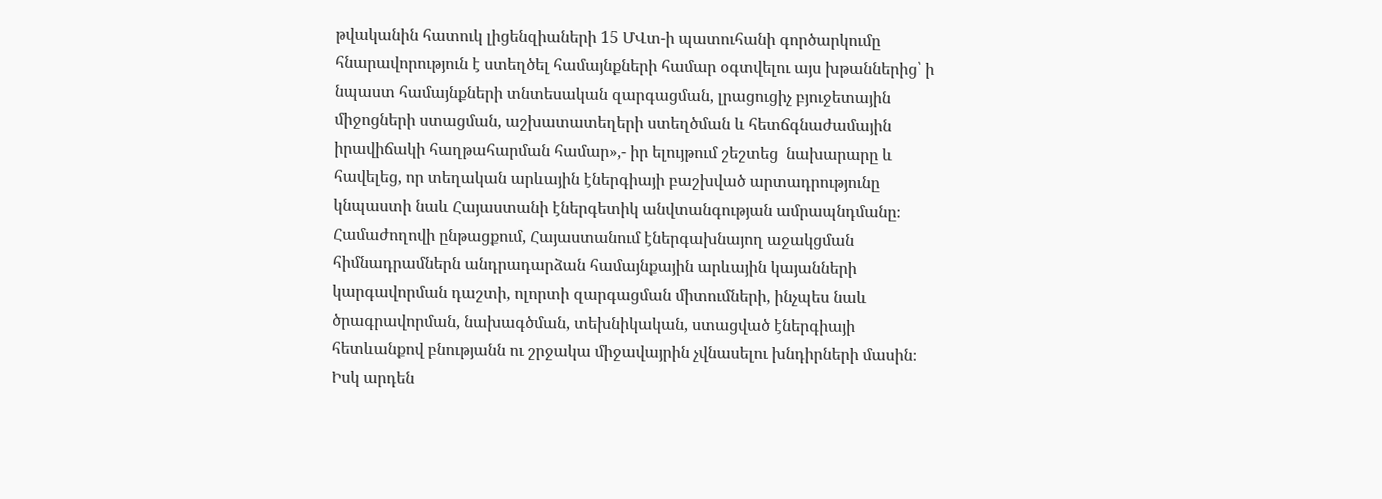թվականին հատուկ լիցենզիաների 15 ՄՎտ-ի պատուհանի գործարկումը հնարավորություն է ստեղծել համայնքների համար օգտվելու այս խթաններից՝ ի նպաստ համայնքների տնտեսական զարգացման, լրացուցիչ բյուջետային միջոցների ստացման, աշխատատեղերի ստեղծման և հետճգնաժամային իրավիճակի հաղթահարման համար»,- իր ելույթում շեշտեց  նախարարը և հավելեց, որ տեղական արևային էներգիայի բաշխված արտադրությունը կնպաստի նաև Հայաստանի էներգետիկ անվտանգության ամրապնդմանը։ Համաժողովի ընթացքում, Հայաստանում էներգախնայող աջակցման հիմնադրամներն անդրադարձան համայնքային արևային կայանների կարգավորման դաշտի, ոլորտի զարգացման միտումների, ինչպես նաև ծրագրավորման, նախագծման, տեխնիկական, ստացված էներգիայի հետևանքով բնությանն ու շրջակա միջավայրին չվնասելու խնդիրների մասին։ Իսկ արդեն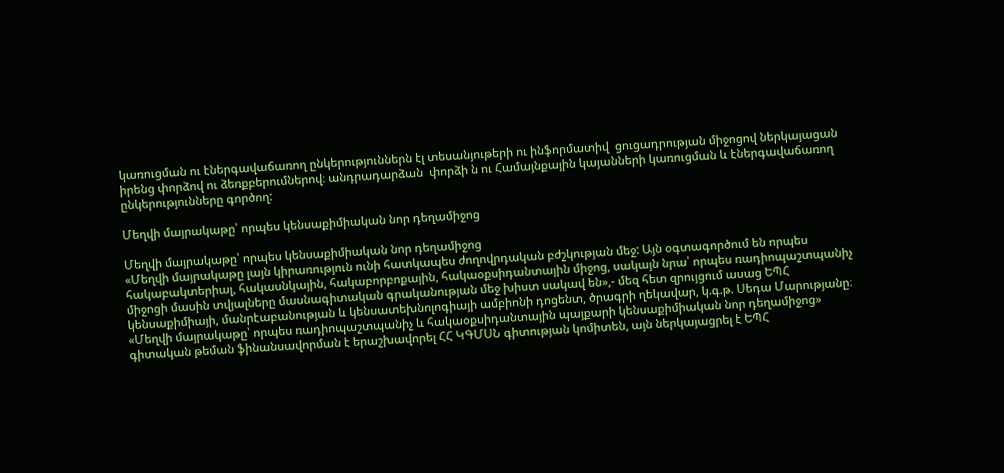կառուցման ու էներգավաճառող ընկերություններն էլ տեսանյութերի ու ինֆորմատիվ  ցուցադրության միջոցով ներկայացան իրենց փորձով ու ձեռքբերումներով։ անդրադարձան  փորձի ն ու Համայնքային կայանների կառուցման և էներգավաճառող ընկերությունները գործող:

Մեղվի մայրակաթը՝ որպես կենսաքիմիական նոր դեղամիջոց

Մեղվի մայրակաթը՝ որպես կենսաքիմիական նոր դեղամիջոց
«Մեղվի մայրակաթը լայն կիրառություն ունի հատկապես ժողովրդական բժշկության մեջ: Այն օգտագործում են որպես հակաբակտերիալ, հակասնկային, հակաբորբոքային, հակաօքսիդանտային միջոց, սակայն նրա՝ որպես ռադիոպաշտպանիչ միջոցի մասին տվյալները մասնագիտական գրականության մեջ խիստ սակավ են»,- մեզ հետ զրույցում ասաց ԵՊՀ կենսաքիմիայի, մանրէաբանության և կենսատեխնոլոգիայի ամբիոնի դոցենտ, ծրագրի ղեկավար, կ.գ.թ. Սեդա Մարությանը։   «Մեղվի մայրակաթը՝ որպես ռադիոպաշտպանիչ և հակաօքսիդանտային պայքարի կենսաքիմիական նոր դեղամիջոց» գիտական թեման ֆինանսավորման է երաշխավորել ՀՀ ԿԳՄՍՆ գիտության կոմիտեն, այն ներկայացրել է ԵՊՀ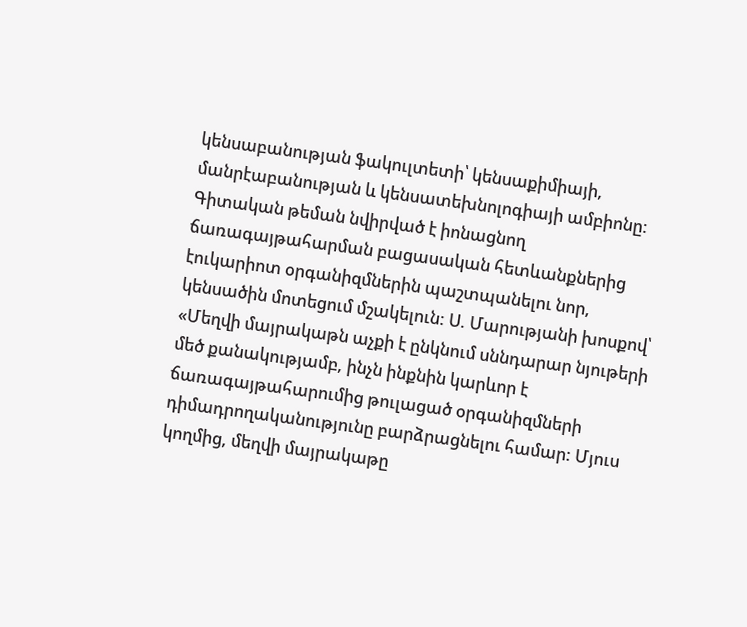կենսաբանության ֆակուլտետի՝ կենսաքիմիայի, մանրէաբանության և կենսատեխնոլոգիայի ամբիոնը: Գիտական թեման նվիրված է իոնացնող ճառագայթահարման բացասական հետևանքներից էուկարիոտ օրգանիզմներին պաշտպանելու նոր, կենսածին մոտեցում մշակելուն: Ս. Մարությանի խոսքով՝ «Մեղվի մայրակաթն աչքի է ընկնում սննդարար նյութերի մեծ քանակությամբ, ինչն ինքնին կարևոր է ճառագայթահարումից թուլացած օրգանիզմների դիմադրողականությունը բարձրացնելու համար: Մյուս կողմից, մեղվի մայրակաթը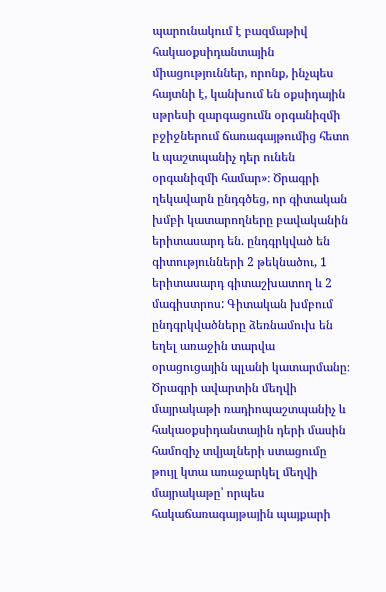պարունակում է բազմաթիվ հակաօքսիդանտային միացություններ, որոնք, ինչպես հայտնի է, կանխում են օքսիդային սթրեսի զարգացումն օրգանիզմի բջիջներում ճառագայթումից հետո և պաշտպանիչ դեր ունեն օրգանիզմի համար»։ Ծրագրի ղեկավարն ընդգծեց, որ գիտական խմբի կատարողները բավականին երիտասարդ են. ընդգրկված են գիտությունների 2 թեկնածու, 1 երիտասարդ գիտաշխատող և 2 մագիստրոս: Գիտական խմբում ընդգրկվածները ձեռնամուխ են եղել առաջին տարվա օրացուցային պլանի կատարմանը։ Ծրագրի ավարտին մեղվի մայրակաթի ռադիոպաշտպանիչ և հակաօքսիդանտային դերի մասին համոզիչ տվյալների ստացումը թույլ կտա առաջարկել մեղվի մայրակաթը՝ որպես հակաճառագայթային պայքարի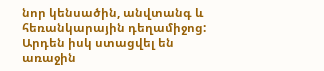նոր կենսածին, անվտանգ և հեռանկարային դեղամիջոց:  Արդեն իսկ ստացվել են առաջին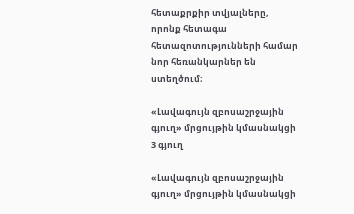հետաքրքիր տվյալները, որոնք հետագա հետազոտությունների համար նոր հեռանկարներ են ստեղծում։

«Լավագույն զբոսաշրջային գյուղ» մրցույթին կմասնակցի 3 գյուղ

«Լավագույն զբոսաշրջային գյուղ» մրցույթին կմասնակցի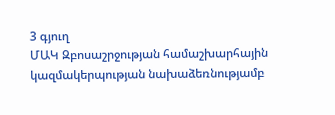3 գյուղ
ՄԱԿ Զբոսաշրջության համաշխարհային կազմակերպության նախաձեռնությամբ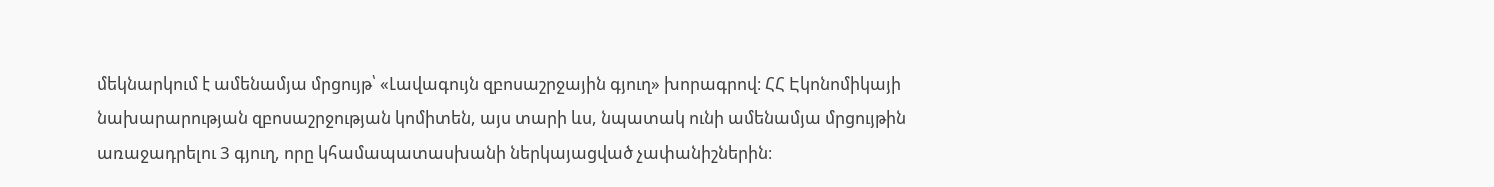մեկնարկում է ամենամյա մրցույթ՝ «Լավագույն զբոսաշրջային գյուղ» խորագրով։ ՀՀ Էկոնոմիկայի նախարարության զբոսաշրջության կոմիտեն, այս տարի ևս, նպատակ ունի ամենամյա մրցույթին առաջադրելու 3 գյուղ, որը կհամապատասխանի ներկայացված չափանիշներին։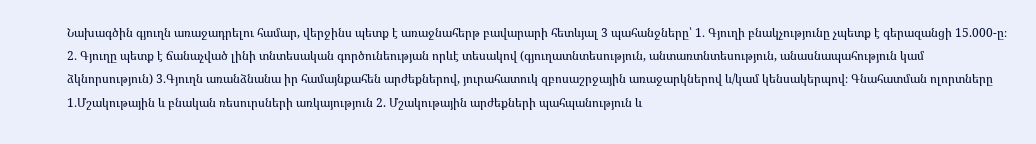Նախագծին գյուղն առաջադրելու համար, վերջինս պետք է առաջնահերթ բավարարի հետևյալ 3 պահանջները՝ 1․ Գյուղի բնակչությունը չպետք է գերազանցի 15.000-ը։ 2․ Գյուղը պետք է ճանաչված լինի տնտեսական գործունեության որևէ տեսակով (գյուղատնտեսություն, անտառտնտեսություն, անասնապահություն կամ ձկնորսություն) 3․Գյուղն առանձնանա իր համայնքահեն արժեքներով, յուրահատուկ զբոսաշրջային առաջարկներով և/կամ կենսակերպով։ Գնահատման ոլորտները 1․Մշակութային և բնական ռեսուրսների առկայություն 2. Մշակութային արժեքների պահպանություն և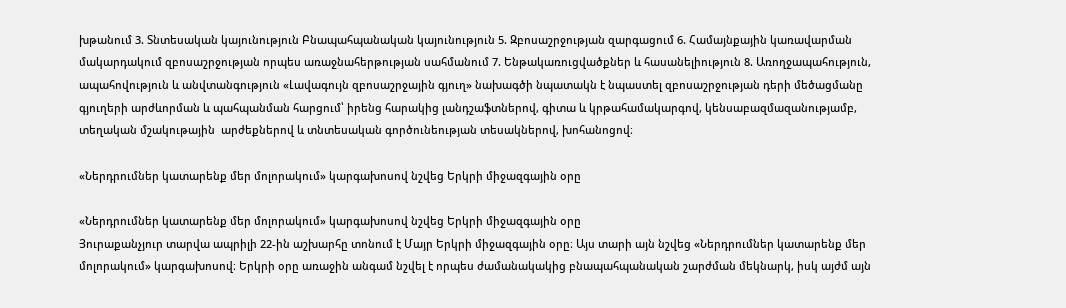խթանում 3. Տնտեսական կայունություն Բնապահպանական կայունություն 5. Զբոսաշրջության զարգացում 6. Համայնքային կառավարման մակարդակում զբոսաշրջության որպես առաջնահերթության սահմանում 7. Ենթակառուցվածքներ և հասանելիություն 8. Առողջապահություն, ապահովություն և անվտանգություն «Լավագույն զբոսաշրջային գյուղ» նախագծի նպատակն է նպաստել զբոսաշրջության դերի մեծացմանը գյուղերի արժևորման և պահպանման հարցում՝ իրենց հարակից լանդշաֆտներով, գիտա և կրթահամակարգով, կենսաբազմազանությամբ, տեղական մշակութային  արժեքներով և տնտեսական գործունեության տեսակներով, խոհանոցով։

«Ներդրումներ կատարենք մեր մոլորակում» կարգախոսով նշվեց Երկրի միջազգային օրը

«Ներդրումներ կատարենք մեր մոլորակում» կարգախոսով նշվեց Երկրի միջազգային օրը
Յուրաքանչյուր տարվա ապրիլի 22-ին աշխարհը տոնում է Մայր Երկրի միջազգային օրը։ Այս տարի այն նշվեց «Ներդրումներ կատարենք մեր մոլորակում» կարգախոսով։ Երկրի օրը առաջին անգամ նշվել է որպես ժամանակակից բնապահպանական շարժման մեկնարկ, իսկ այժմ այն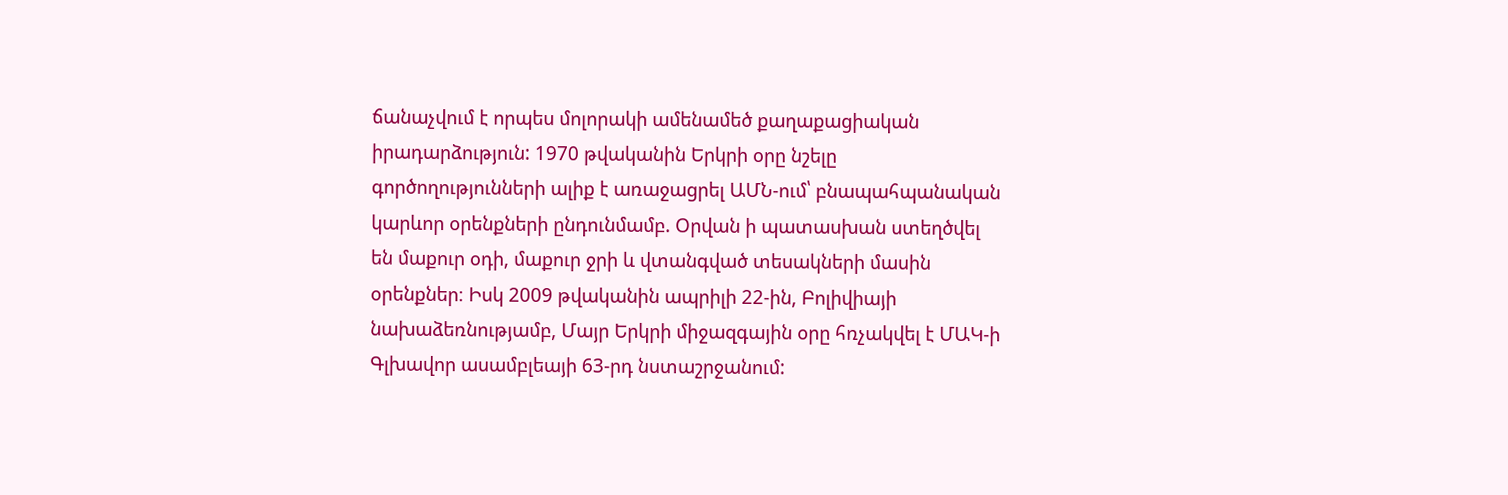ճանաչվում է որպես մոլորակի ամենամեծ քաղաքացիական իրադարձություն: 1970 թվականին Երկրի օրը նշելը գործողությունների ալիք է առաջացրել ԱՄՆ-ում՝ բնապահպանական կարևոր օրենքների ընդունմամբ. Օրվան ի պատասխան ստեղծվել են մաքուր օդի, մաքուր ջրի և վտանգված տեսակների մասին օրենքներ։ Իսկ 2009 թվականին ապրիլի 22-ին, Բոլիվիայի նախաձեռնությամբ, Մայր Երկրի միջազգային օրը հռչակվել է ՄԱԿ-ի Գլխավոր ասամբլեայի 63-րդ նստաշրջանում: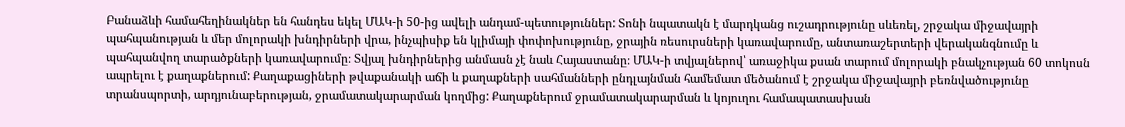Բանաձևի համահեղինակներ են հանդես եկել ՄԱԿ-ի 50-ից ավելի անդամ-պետություններ: Տոնի նպատակն է մարդկանց ուշադրությունը սևեռել, շրջակա միջավայրի պահպանության և մեր մոլորակի խնդիրների վրա, ինչպիսիք են կլիմայի փոփոխությունը, ջրային ռեսուրսների կառավարումը, անտառաշերտերի վերականգնումը և պահպանվող տարածքների կառավարումը։ Տվյալ խնդիրներից անմասն չէ նաև Հայաստանը։ ՄԱԿ-ի տվյալներով՝ առաջիկա քսան տարում մոլորակի բնակչության 60 տոկոսն ապրելու է քաղաքներում: Քաղաքացիների թվաքանակի աճի և քաղաքների սահմանների ընդլայնման համեմատ մեծանում է շրջակա միջավայրի բեռնվածությունը տրանսպորտի, արդյունաբերության, ջրամատակարարման կողմից: Քաղաքներում ջրամատակարարման և կոյուղու համապատասխան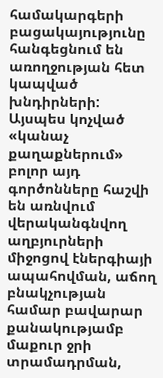համակարգերի բացակայությունը հանգեցնում են առողջության հետ կապված խնդիրների: Այսպես կոչված «կանաչ քաղաքներում» բոլոր այդ գործոնները հաշվի են առնվում վերականգնվող աղբյուրների միջոցով էներգիայի ապահովման, աճող բնակչության համար բավարար քանակությամբ մաքուր ջրի տրամադրման,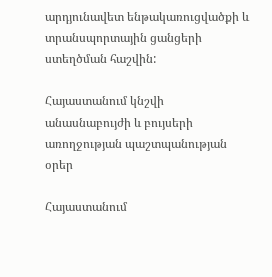արդյունավետ ենթակառուցվածքի և տրանսպորտային ցանցերի ստեղծման հաշվին:

Հայաստանում կնշվի անասնաբույժի և բույսերի առողջության պաշտպանության օրեր

Հայաստանում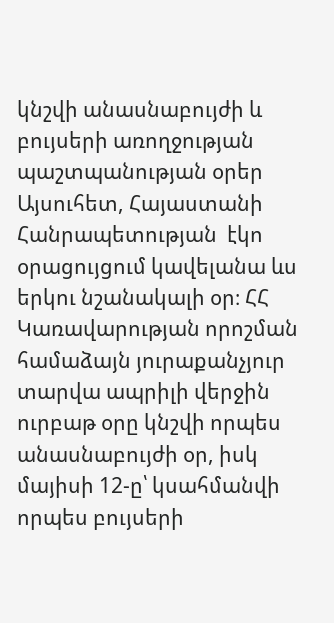կնշվի անասնաբույժի և բույսերի առողջության պաշտպանության օրեր
Այսուհետ, Հայաստանի Հանրապետության  էկո օրացույցում կավելանա ևս երկու նշանակալի օր։ ՀՀ Կառավարության որոշման համաձայն յուրաքանչյուր տարվա ապրիլի վերջին ուրբաթ օրը կնշվի որպես անասնաբույժի օր, իսկ մայիսի 12-ը՝ կսահմանվի որպես բույսերի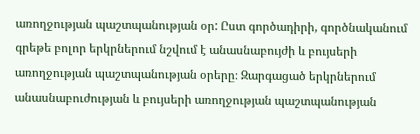առողջության պաշտպանության օր: Ըստ գործադիրի, գործնականում գրեթե բոլոր երկրներում նշվում է անասնաբույժի և բույսերի առողջության պաշտպանության օրերը։ Զարգացած երկրներում անասնաբուժության և բույսերի առողջության պաշտպանության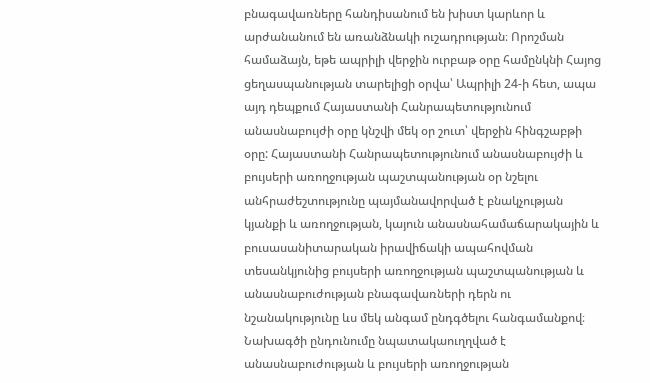բնագավառները հանդիսանում են խիստ կարևոր և արժանանում են առանձնակի ուշադրության։ Որոշման համաձայն, եթե ապրիլի վերջին ուրբաթ օրը համընկնի Հայոց ցեղասպանության տարելիցի օրվա՝ Ապրիլի 24-ի հետ, ապա այդ դեպքում Հայաստանի Հանրապետությունում անասնաբույժի օրը կնշվի մեկ օր շուտ՝ վերջին հինգշաբթի օրը: Հայաստանի Հանրապետությունում անասնաբույժի և բույսերի առողջության պաշտպանության օր նշելու անհրաժեշտությունը պայմանավորված է բնակչության կյանքի և առողջության, կայուն անասնահամաճարակային և բուսասանիտարական իրավիճակի ապահովման տեսանկյունից բույսերի առողջության պաշտպանության և անասնաբուժության բնագավառների դերն ու նշանակությունը ևս մեկ անգամ ընդգծելու հանգամանքով։ Նախագծի ընդունումը նպատակաուղղված է անասնաբուժության և բույսերի առողջության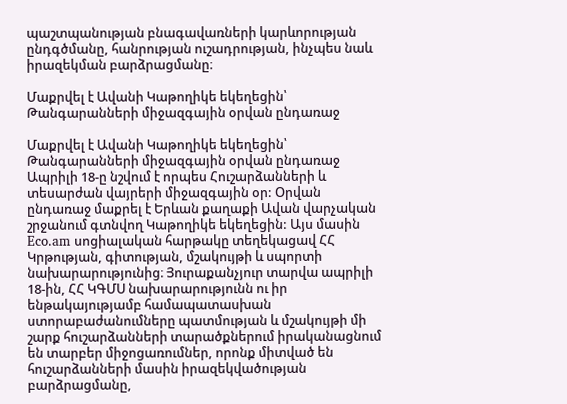պաշտպանության բնագավառների կարևորության ընդգծմանը, հանրության ուշադրության, ինչպես նաև իրազեկման բարձրացմանը։

Մաքրվել է Ավանի Կաթողիկե եկեղեցին՝ Թանգարանների միջազգային օրվան ընդառաջ

Մաքրվել է Ավանի Կաթողիկե եկեղեցին՝ Թանգարանների միջազգային օրվան ընդառաջ
Ապրիլի 18-ը նշվում է որպես Հուշարձանների և տեսարժան վայրերի միջազգային օր: Օրվան ընդառաջ մաքրել է Երևան քաղաքի Ավան վարչական շրջանում գտնվող Կաթողիկե եկեղեցին: Այս մասին Eco.am սոցիալական հարթակը տեղեկացավ ՀՀ Կրթության, գիտության, մշակույթի և սպորտի նախարարությունից։ Յուրաքանչյուր տարվա ապրիլի 18-ին, ՀՀ ԿԳՄՍ նախարարությունն ու իր ենթակայությամբ համապատասխան ստորաբաժանումները պատմության և մշակույթի մի շարք հուշարձանների տարածքներում իրականացնում են տարբեր միջոցառումներ, որոնք միտված են հուշարձանների մասին իրազեկվածության բարձրացմանը,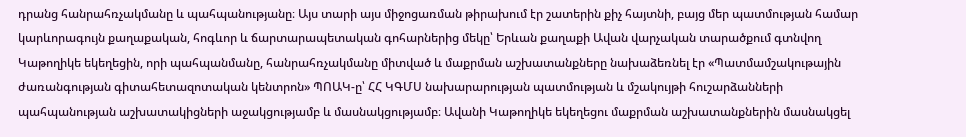դրանց հանրահռչակմանը և պահպանությանը։ Այս տարի այս միջոցառման թիրախում էր շատերին քիչ հայտնի, բայց մեր պատմության համար կարևորագույն քաղաքական, հոգևոր և ճարտարապետական գոհարներից մեկը՝ Երևան քաղաքի Ավան վարչական տարածքում գտնվող Կաթողիկե եկեղեցին, որի պահպանմանը, հանրահռչակմանը միտված և մաքրման աշխատանքները նախաձեռնել էր «Պատմամշակութային ժառանգության գիտահետազոտական կենտրոն» ՊՈԱԿ-ը՝ ՀՀ ԿԳՄՍ նախարարության պատմության և մշակույթի հուշարձանների պահպանության աշխատակիցների աջակցությամբ և մասնակցությամբ։ Ավանի Կաթողիկե եկեղեցու մաքրման աշխատանքներին մասնակցել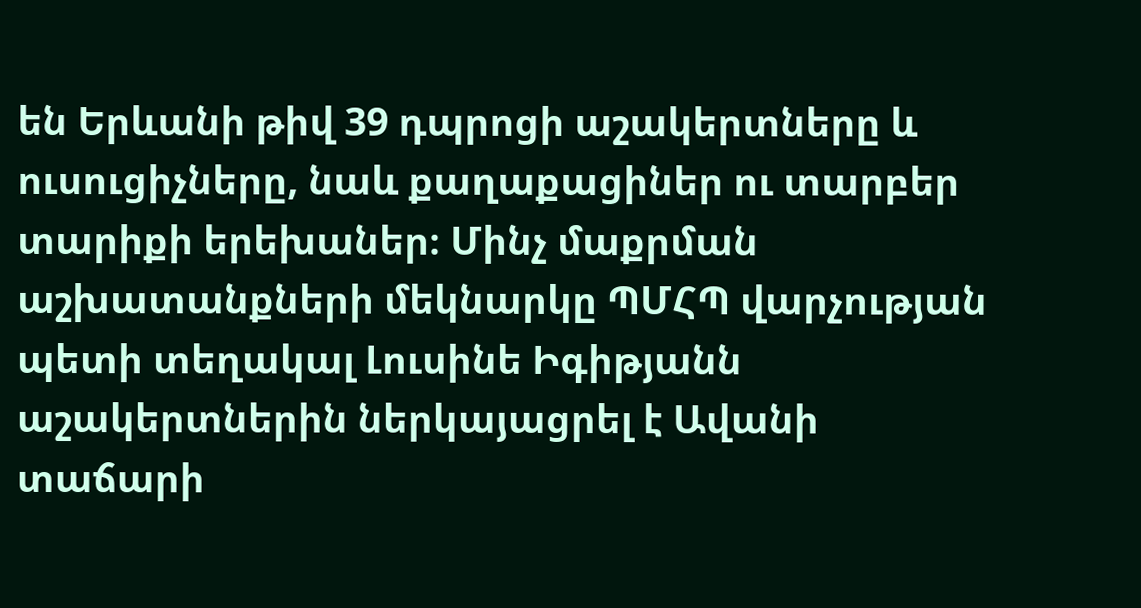են Երևանի թիվ 39 դպրոցի աշակերտները և ուսուցիչները, նաև քաղաքացիներ ու տարբեր տարիքի երեխաներ։ Մինչ մաքրման աշխատանքների մեկնարկը ՊՄՀՊ վարչության պետի տեղակալ Լուսինե Իգիթյանն աշակերտներին ներկայացրել է Ավանի տաճարի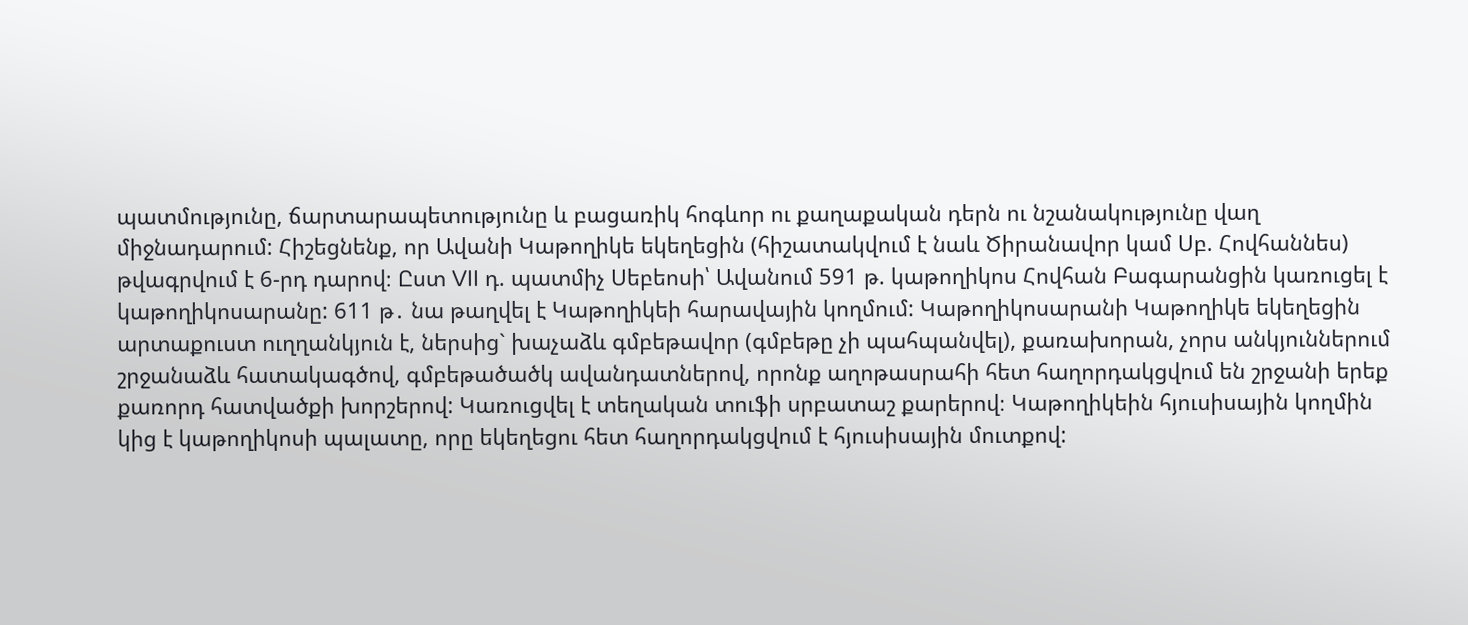պատմությունը, ճարտարապետությունը և բացառիկ հոգևոր ու քաղաքական դերն ու նշանակությունը վաղ միջնադարում: Հիշեցնենք, որ Ավանի Կաթողիկե եկեղեցին (հիշատակվում է նաև Ծիրանավոր կամ Սբ. Հովհաննես) թվագրվում է 6-րդ դարով։ Ըստ VII դ. պատմիչ Սեբեոսի՝ Ավանում 591 թ. կաթողիկոս Հովհան Բագարանցին կառուցել է կաթողիկոսարանը: 611 թ․ նա թաղվել է Կաթողիկեի հարավային կողմում: Կաթողիկոսարանի Կաթողիկե եկեղեցին արտաքուստ ուղղանկյուն է, ներսից` խաչաձև գմբեթավոր (գմբեթը չի պահպանվել), քառախորան, չորս անկյուններում շրջանաձև հատակագծով, գմբեթածածկ ավանդատներով, որոնք աղոթասրահի հետ հաղորդակցվում են շրջանի երեք քառորդ հատվածքի խորշերով: Կառուցվել է տեղական տուֆի սրբատաշ քարերով։ Կաթողիկեին հյուսիսային կողմին կից է կաթողիկոսի պալատը, որը եկեղեցու հետ հաղորդակցվում է հյուսիսային մուտքով: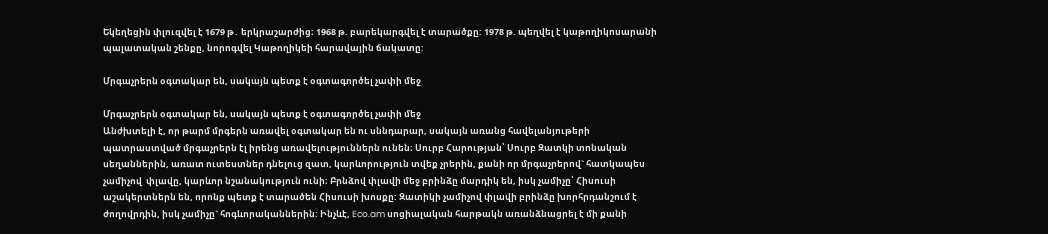Եկեղեցին փլուզվել է 1679 թ․ երկրաշարժից։ 1968 թ. բարեկարգվել է տարածքը: 1978 թ. պեղվել է կաթողիկոսարանի պալատական շենքը, նորոգվել Կաթողիկեի հարավային ճակատը:

Մրգաչրերն օգտակար են, սակայն պետք է օգտագործել չափի մեջ

Մրգաչրերն օգտակար են, սակայն պետք է օգտագործել չափի մեջ
Անժխտելի է, որ թարմ մրգերն առավել օգտակար են ու սննդարար, սակայն առանց հավելանյութերի պատրաստված մրգաչրերն էլ իրենց առավելություններն ունեն։ Սուրբ Հարության՝ Սուրբ Զատկի տոնական սեղաններին, առատ ուտեստներ դնելուց զատ, կարևորություն տվեք չրերին, քանի որ մրգաչրերով` հատկապես չամիչով  փլավը, կարևոր նշանակություն ունի։ Բրնձով փլավի մեջ բրինձը մարդիկ են, իսկ չամիչը՝ Հիսուսի աշակերտներն են, որոնք պետք է տարածեն Հիսուսի խոսքը: Զատիկի չամիչով փլավի բրինձը խորհրդանշում է ժողովրդին, իսկ չամիչը` հոգևորականներին: Ինչևէ, Eco.am սոցիալական հարթակն առանձնացրել է մի քանի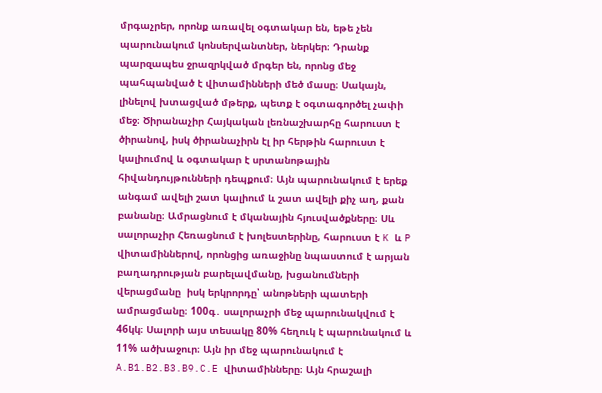մրգաչրեր, որոնք առավել օգտակար են, եթե չեն պարունակում կոնսերվանտներ, ներկեր։ Դրանք պարզապես ջրազրկված մրգեր են, որոնց մեջ պահպանված է վիտամինների մեծ մասը։ Սակայն, լինելով խտացված մթերք, պետք է օգտագործել չափի մեջ։ Ծիրանաչիր Հայկական լեռնաշխարհը հարուստ է ծիրանով, իսկ ծիրանաչիրն էլ իր հերթին հարուստ է կալիումով և օգտակար է սրտանոթային հիվանդույթունների դեպքում։ Այն պարունակում է երեք անգամ ավելի շատ կալիում և շատ ավելի քիչ աղ, քան բանանը։ Ամրացնում է մկանային հյուսվածքները։ Սև սալորաչիր Հեռացնում է խոլեստերինը, հարուստ է K և P վիտամիններով, որոնցից առաջինը նպաստում է արյան բաղադրության բարելավմանը, խցանումների վերացմանը  իսկ երկրորդը՝ անոթների պատերի ամրացմանը։ 100գ․ սալորաչրի մեջ պարունակվում է 46կկ։ Սալորի այս տեսակը 80% հեղուկ է պարունակում և 11% ածխաջուր։ Այն իր մեջ պարունակում է A.B1.B2.B3.B9.C.E վիտամինները։ Այն հրաշալի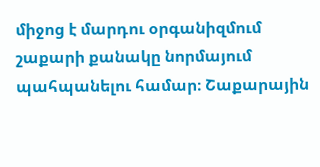միջոց է մարդու օրգանիզմում շաքարի քանակը նորմայում պահպանելու համար։ Շաքարային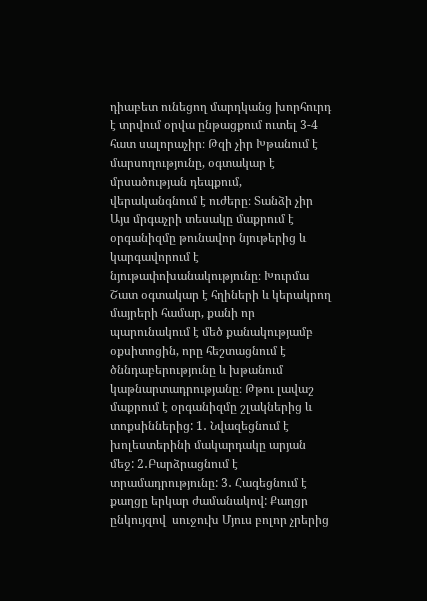դիաբետ ունեցող մարդկանց խորհուրդ է տրվում օրվա ընթացքում ուտել 3-4 հատ սալորաչիր։ Թզի չիր Խթանում է մարսողությունը, օգտակար է մրսածության դեպքում, վերականգնում է ուժերը։ Տանձի չիր Այս մրգաչրի տեսակը մաքրում է օրգանիզմը թունավոր նյութերից և կարգավորում է նյութափոխանակությունը։ Խուրմա Շատ օգտակար է հղիների և կերակրող մայրերի համար, քանի որ պարունակում է մեծ քանակությամբ օքսիտոցին, որը հեշտացնում է ծննդաբերությունը և խթանում կաթնարտադրությանը։ Թթու լավաշ մաքրում է օրգանիզմը շլակներից և տոքսիններից: 1․ Նվազեցնում է խոլեստերինի մակարդակը արյան մեջ: 2․Բարձրացնում է տրամադրությունը: 3․ Հագեցնում է քաղցը երկար ժամանակով: Քաղցր ընկույզով  սուջուխ Մյուս բոլոր չրերից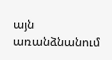այն առանձնանում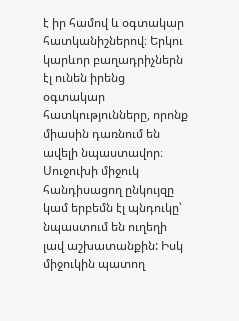է իր համով և օգտակար հատկանիշներով։ Երկու կարևոր բաղադրիչներն էլ ունեն իրենց օգտակար հատկությունները, որոնք միասին դառնում են ավելի նպաստավոր։ Սուջուխի միջուկ հանդիսացող ընկույզը կամ երբեմն էլ պնդուկը՝ նպաստում են ուղեղի լավ աշխատանքին: Իսկ միջուկին պատող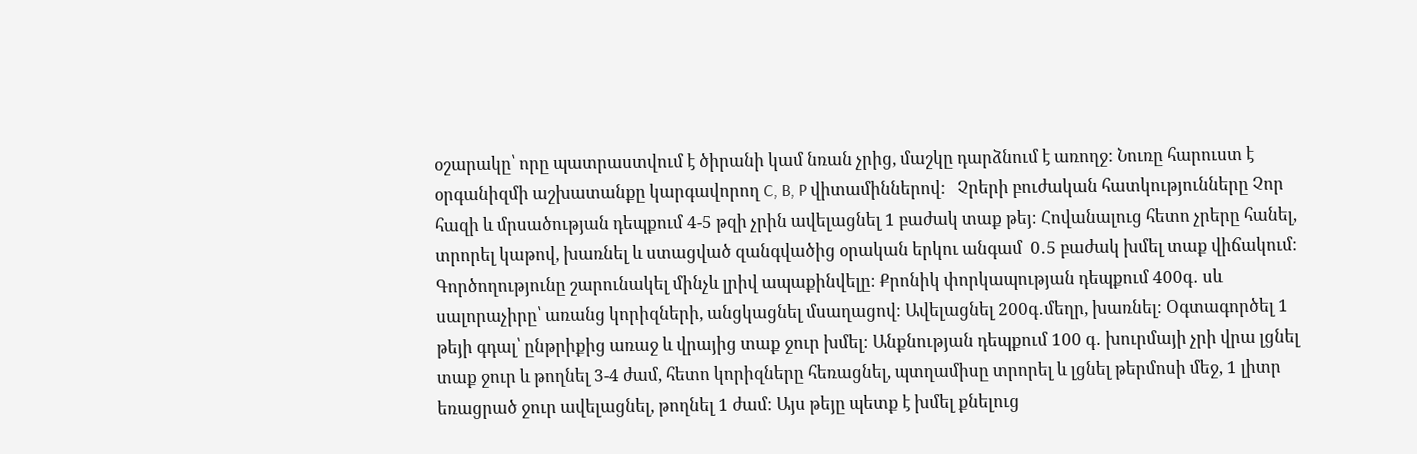օշարակը՝ որը պատրաստվում է ծիրանի կամ նռան չրից, մաշկը դարձնում է առողջ: Նուռը հարուստ է օրգանիզմի աշխատանքը կարգավորող C, B, P վիտամիններով:   Չրերի բուժական հատկությունները Չոր հազի և մրսածության դեպքում 4-5 թզի չրին ավելացնել 1 բաժակ տաք թեյ։ Հովանալուց հետո չրերը հանել, տրորել կաթով, խառնել և ստացված զանգվածից օրական երկու անգամ  0․5 բաժակ խմել տաք վիճակում։ Գործողությունը շարունակել մինչև լրիվ ապաքինվելը։ Քրոնիկ փորկապության դեպքում 400գ․ սև սալորաչիրը՝ առանց կորիզների, անցկացնել մսաղացով։ Ավելացնել 200գ․մեղր, խառնել։ Օգտագործել 1 թեյի գդալ՝ ընթրիքից առաջ և վրայից տաք ջուր խմել։ Անքնության դեպքում 100 գ․ խուրմայի չրի վրա լցնել տաք ջուր և թողնել 3-4 ժամ, հետո կորիզները հեռացնել, պտղամիսը տրորել և լցնել թերմոսի մեջ, 1 լիտր եռացրած ջուր ավելացնել, թողնել 1 ժամ։ Այս թեյը պետք է խմել քնելուց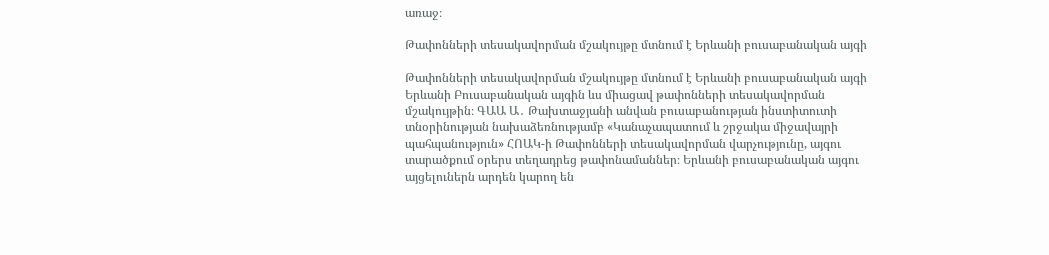առաջ։

Թափոնների տեսակավորման մշակույթը մտնում է Երևանի բուսաբանական այգի

Թափոնների տեսակավորման մշակույթը մտնում է Երևանի բուսաբանական այգի
Երևանի Բուսաբանական այգին ևս միացավ թափոնների տեսակավորման մշակույթին։ ԳԱԱ Ա․ Թախտաջյանի անվան բուսաբանության ինստիտուտի տնօրինության նախաձեռնությամբ «Կանաչապատում և շրջակա միջավայրի պահպանություն» ՀՈԱԿ-ի Թափոնների տեսակավորման վարչությունը, այգու տարածքում օրերս տեղադրեց թափոնամաններ։ Երևանի բուսաբանական այգու այցելուներն արդեն կարող են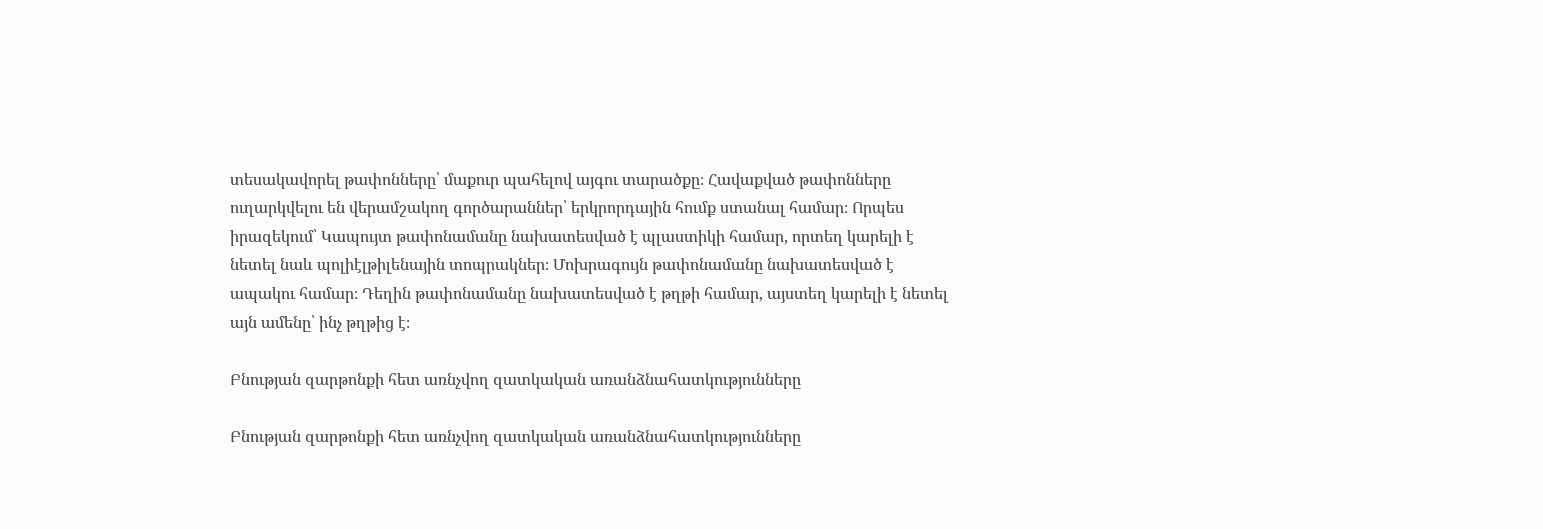տեսակավորել թափոնները՝ մաքուր պահելով այգու տարածքը։ Հավաքված թափոնները ուղարկվելու են վերամշակող գործարաններ՝ երկրորդային հումք ստանալ համար։ Որպես իրազեկում՝ Կապույտ թափոնամանը նախատեսված է պլաստիկի համար, որտեղ կարելի է նետել նաև պոլիէլթիլենային տոպրակներ։ Մոխրագույն թափոնամանը նախատեսված է ապակու համար։ Դեղին թափոնամանը նախատեսված է թղթի համար, այստեղ կարելի է նետել այն ամենը՝ ինչ թղթից է։

Բնության զարթոնքի հետ առնչվող զատկական առանձնահատկությունները

Բնության զարթոնքի հետ առնչվող զատկական առանձնահատկությունները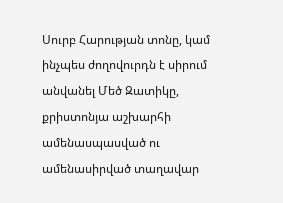Սուրբ Հարության տոնը, կամ ինչպես ժողովուրդն է սիրում անվանել Մեծ Զատիկը, քրիստոնյա աշխարհի ամենասպասված ու ամենասիրված տաղավար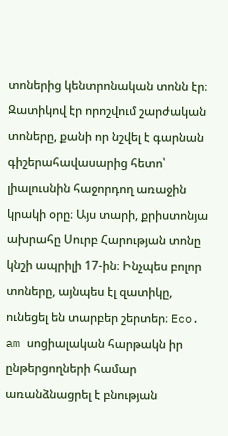տոներից կենտրոնական տոնն էր։ Զատիկով էր որոշվում շարժական տոները, քանի որ նշվել է գարնան գիշերահավասարից հետո՝ լիալուսնին հաջորդող առաջին կրակի օրը։ Այս տարի, քրիստոնյա ախրահը Սուրբ Հարության տոնը կնշի ապրիլի 17-ին։ Ինչպես բոլոր տոները, այնպես էլ զատիկը, ունեցել են տարբեր շերտեր։ Eco. am սոցիալական հարթակն իր ընթերցողների համար առանձնացրել է բնության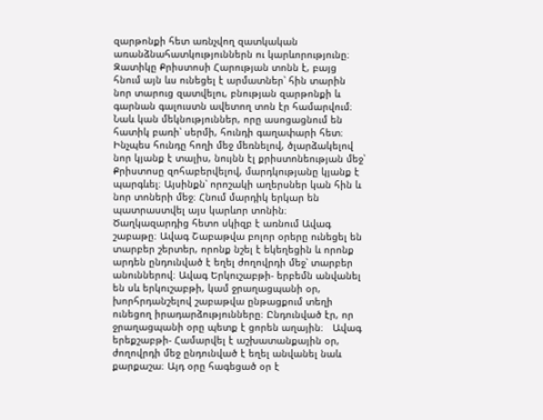զարթոնքի հետ առնչվող զատկական առանձնահատկություններն ու կարևորությունը։ Զատիկը Քրիստոսի Հարության տոնն է, բայց հնում այն ևս ունեցել է արմատներ՝ հին տարին նոր տարուց զատվելու, բնության զարթոնքի և գարնան գալուստն ավետող տոն էր համարվում։ Նաև կան մեկնություններ, որը ասոցացնում են հատիկ բառի՝ սերմի, հունդի գաղափարի հետ։ Ինչպես հունդը հողի մեջ մեռնելով, ծլարձակելով նոր կյանք է տալիս, նույնն էլ քրիստոնեության մեջ՝ Քրիստոսը զոհաբերվելով, մարդկությանը կյանք է պարգևել։ Այսինքն՝ որոշակի աղերսներ կան հին և նոր տոների մեջ։ Հնում մարդիկ երկար են պատրաստվել այս կարևոր տոնին։ Ծաղկազարդից հետո սկիզբ է առնում Ավագ շաբաթը։ Ավագ Շաբաթվա բոլոր օրերը ունեցել են տարբեր շերտեր, որոնք նշել է եկեղեցին և որոնք արդեն ընդունված է եղել ժողովրդի մեջ՝ տարբեր անուններով։ Ավագ Երկուշաբթի- երբեմն անվանել են սև երկուշաբթի, կամ ջրաղացպանի օր, խորհրդանշելով շաբաթվա ընթացքում տեղի ունեցող իրադարձությունները։ Ընդունված էր, որ ջրաղացպանի օրը պետք է ցորեն աղային։   Ավագ երեքշաբթի- Համարվել է աշխատանքային օր, ժողովրդի մեջ ընդունված է եղել անվանել նաև քարքաշա։ Այդ օրը հագեցած օր է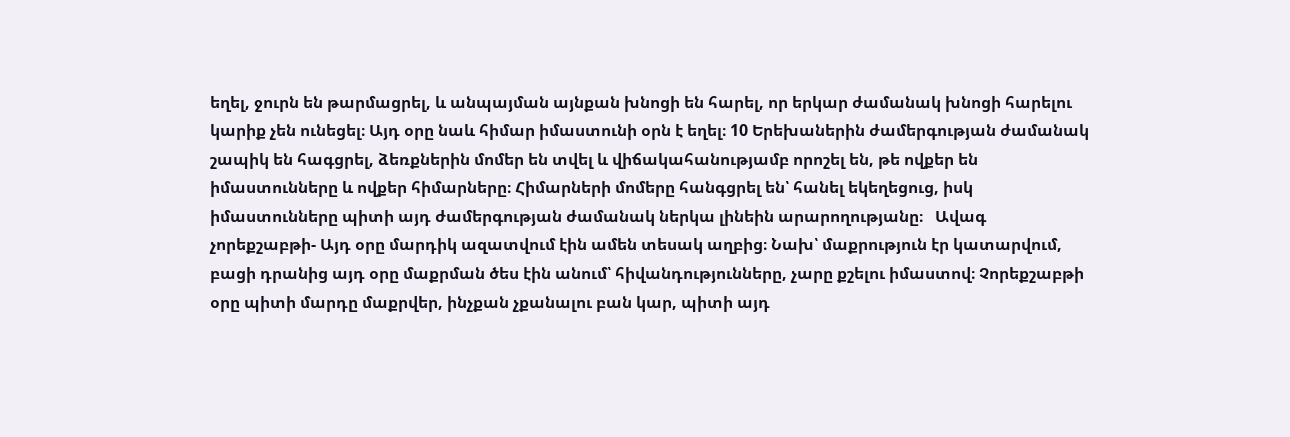եղել, ջուրն են թարմացրել, և անպայման այնքան խնոցի են հարել, որ երկար ժամանակ խնոցի հարելու կարիք չեն ունեցել։ Այդ օրը նաև հիմար իմաստունի օրն է եղել։ 10 Երեխաներին ժամերգության ժամանակ շապիկ են հագցրել, ձեռքներին մոմեր են տվել և վիճակահանությամբ որոշել են, թե ովքեր են իմաստունները և ովքեր հիմարները։ Հիմարների մոմերը հանգցրել են՝ հանել եկեղեցուց, իսկ իմաստունները պիտի այդ ժամերգության ժամանակ ներկա լինեին արարողությանը։   Ավագ չորեքշաբթի- Այդ օրը մարդիկ ազատվում էին ամեն տեսակ աղբից։ Նախ՝ մաքրություն էր կատարվում, բացի դրանից այդ օրը մաքրման ծես էին անում՝ հիվանդությունները, չարը քշելու իմաստով։ Չորեքշաբթի օրը պիտի մարդը մաքրվեր, ինչքան չքանալու բան կար, պիտի այդ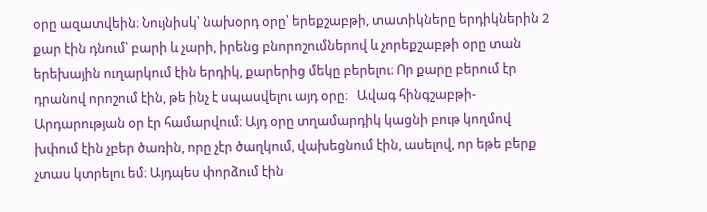օրը ազատվեին։ Նույնիսկ՝ նախօրդ օրը՝ երեքշաբթի, տատիկները երդիկներին 2 քար էին դնում՝ բարի և չարի, իրենց բնորոշումներով և չորեքշաբթի օրը տան երեխային ուղարկում էին երդիկ, քարերից մեկը բերելու։ Որ քարը բերում էր դրանով որոշում էին, թե ինչ է սպասվելու այդ օրը։   Ավագ հինգշաբթի- Արդարության օր էր համարվում։ Այդ օրը տղամարդիկ կացնի բութ կողմով խփում էին չբեր ծառին, որը չէր ծաղկում, վախեցնում էին, ասելով, որ եթե բերք չտաս կտրելու եմ։ Այդպես փորձում էին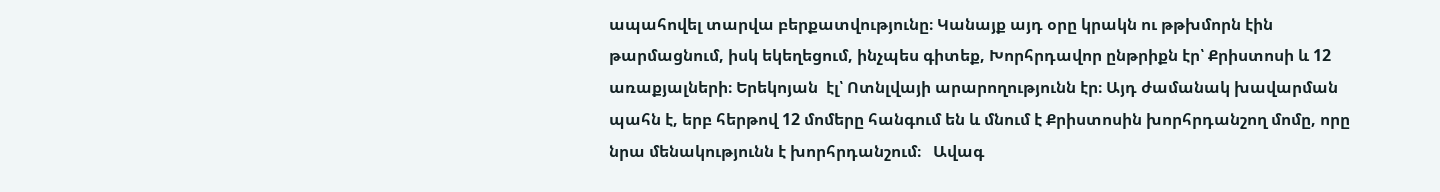ապահովել տարվա բերքատվությունը։ Կանայք այդ օրը կրակն ու թթխմորն էին թարմացնում, իսկ եկեղեցում, ինչպես գիտեք, Խորհրդավոր ընթրիքն էր՝ Քրիստոսի և 12 առաքյալների։ Երեկոյան  էլ՝ Ոտնլվայի արարողությունն էր։ Այդ ժամանակ խավարման պահն է, երբ հերթով 12 մոմերը հանգում են և մնում է Քրիստոսին խորհրդանշող մոմը, որը նրա մենակությունն է խորհրդանշում։   Ավագ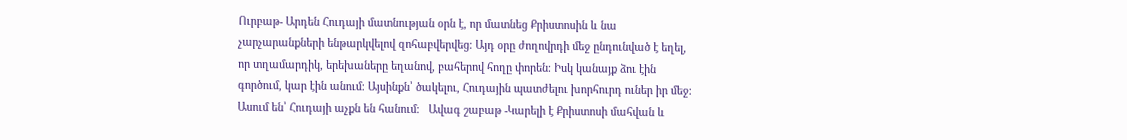Ուրբաթ- Արդեն Հուդայի մատնության օրն է, որ մատնեց Քրիստոսին և նա չարչարանքների ենթարկվելով զոհաբվերվեց։ Այդ օրը ժողովրդի մեջ ընդունված է եղել, որ տղամարդիկ, երեխաները եղանով, բահերով հողը փորեն։ Իսկ կանայք ձու էին գործում, կար էին անում։ Այսինքն՝ ծակելու, Հուդային պատժելու խորհուրդ ուներ իր մեջ։ Ասում են՝ Հուդայի աչքն են հանում։   Ավագ շաբաթ -Կարելի է Քրիստոսի մահվան և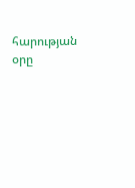հարության օրը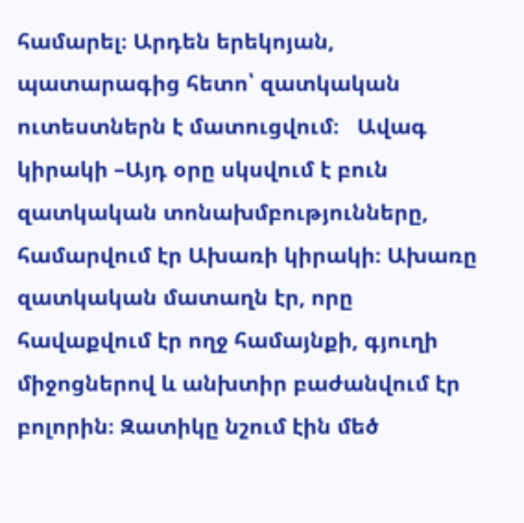համարել։ Արդեն երեկոյան, պատարագից հետո՝ զատկական ուտեստներն է մատուցվում։   Ավագ կիրակի –Այդ օրը սկսվում է բուն զատկական տոնախմբությունները, համարվում էր Ախառի կիրակի։ Ախառը զատկական մատաղն էր, որը հավաքվում էր ողջ համայնքի, գյուղի միջոցներով և անխտիր բաժանվում էր բոլորին։ Զատիկը նշում էին մեծ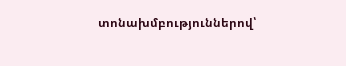տոնախմբություններով՝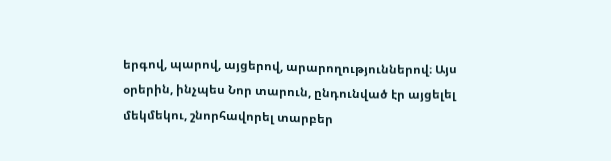երգով, պարով, այցերով, արարողություններով։ Այս օրերին, ինչպես Նոր տարուն, ընդունված էր այցելել մեկմեկու, շնորհավորել տարբեր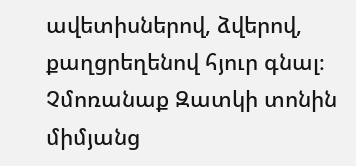ավետիսներով, ձվերով, քաղցրեղենով հյուր գնալ։   Չմոռանաք Զատկի տոնին միմյանց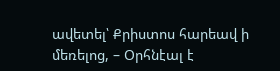ավետել՝ Քրիստոս հարեավ ի մեռելոց, – Օրհնէալ է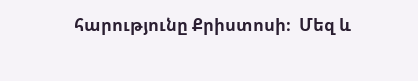հարությունը Քրիստոսի։  Մեզ և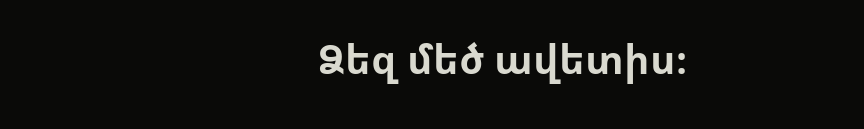Ձեզ մեծ ավետիս։